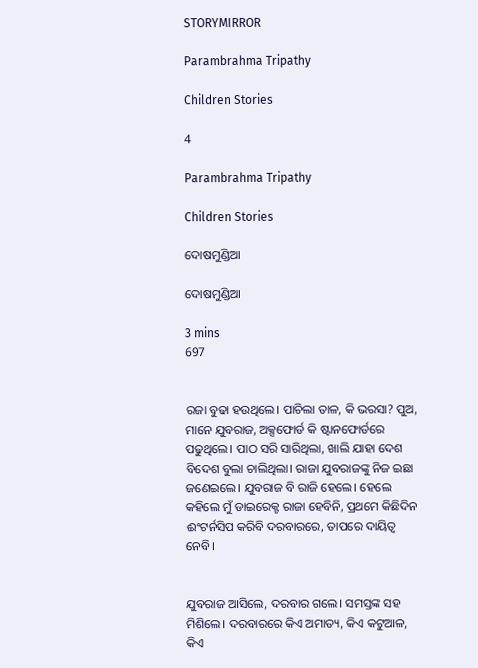STORYMIRROR

Parambrahma Tripathy

Children Stories

4

Parambrahma Tripathy

Children Stories

ଦୋଷମୁଣ୍ଡିଆ

ଦୋଷମୁଣ୍ଡିଆ

3 mins
697


ରଜା ବୁଢା ହଉଥିଲେ। ପାଚିଲା ତାଳ, କି ଭରସା? ପୁଅ, ମାନେ ଯୁବରାଜ, ଅକ୍ସଫୋର୍ଡ କି ଷ୍ଟାନଫୋର୍ଡରେ ପଢୁଥିଲେ। ପାଠ ସରି ସାରିଥିଲା, ଖାଲି ଯାହା ଦେଶ ବିଦେଶ ବୁଲା ଚାଲିଥିଲା। ରାଜା ଯୁବରାଜଙ୍କୁ ନିଜ ଇଛା ଜଣେଇଲେ। ଯୁବରାଜ ବି ରାଜି ହେଲେ। ହେଲେ କହିଲେ ମୁଁ ଡାଇରେକ୍ଟ ରାଜା ହେବିନି, ପ୍ରଥମେ କିଛିଦିନ ଈଂଟର୍ନସିପ କରିବି ଦରବାରରେ, ତାପରେ ଦାୟିତ୍ୱ ନେବି।


ଯୁବରାଜ ଆସିଲେ, ଦରବାର ଗଲେ। ସମସ୍ତଙ୍କ ସହ ମିଶିଲେ। ଦରବାରରେ କିଏ ଅମାତ୍ୟ, କିଏ କଟୁଆଳ, କିଏ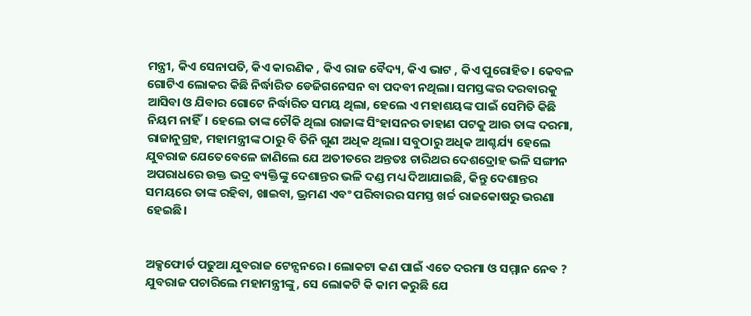ମନ୍ତ୍ରୀ, କିଏ ସେନାପତି, କିଏ କାରଣିକ , କିଏ ରାଜ ବୈଦ୍ୟ, କିଏ ଭାଟ , କିଏ ପୁରୋହିତ। କେବଳ ଗୋଟିଏ ଲୋକର କିଛି ନିର୍ଦ୍ଧାରିତ ଡେଜିଗନେସନ ବା ପଦବୀ ନଥିଲା। ସମସ୍ତଙ୍କର ଦରବାରକୁ ଆସିବା ଓ ଯିବାର ଗୋଟେ ନିର୍ଦ୍ଧାରିତ ସମୟ ଥିଲା, ହେଲେ ଏ ମହାଶୟଙ୍କ ପାଇଁ ସେମିତି କିଛି ନିୟମ ନାହିଁ। ହେଲେ ତାଙ୍କ ଚୌକି ଥିଲା ରାଜାଙ୍କ ସିଂହାସନର ଡାହାଣ ପଟକୁ ଆଉ ତାଙ୍କ ଦରମା, ରାଜାନୁଗ୍ରହ, ମହାମନ୍ତ୍ରୀଙ୍କ ଠାରୁ ବି ତିନି ଗୁଣ ଅଧିକ ଥିଲା। ସବୁଠାରୁ ଅଧିକ ଆଶ୍ଚର୍ଯ୍ୟ ହେଲେ ଯୁବରାଜ ଯେତେବେଳେ ଜାଣିଲେ ଯେ ଅତୀତରେ ଅନ୍ତତଃ ଚାରିଥର ଦେଶଦ୍ରୋହ ଭଳି ସଙ୍ଗୀନ ଅପରାଧରେ ଉକ୍ତ ଭଦ୍ର ବ୍ୟକ୍ତିଙ୍କୁ ଦେଶାନ୍ତର ଭଳି ଦଣ୍ଡ ମଧ୍ୟ ଦିଆଯାଇଛି, କିନ୍ତୁ ଦେଶାନ୍ତର ସମୟରେ ତାଙ୍କ ରହିବା, ଖାଇବା, ଭ୍ରମଣ ଏବଂ ପରିବାରର ସମସ୍ତ ଖର୍ଚ୍ଚ ରାଜକୋଷରୁ ଭରଣା ହେଇଛି।


ଅକ୍ସଫୋର୍ଡ ପଢୁଆ ଯୁବରାଜ ଟେନ୍ସନରେ। ଲୋକଟା କଣ ପାଇଁ ଏତେ ଦରମା ଓ ସମ୍ମାନ ନେବ ? ଯୁବରାଜ ପଚାରିଲେ ମହାମନ୍ତ୍ରୀଙ୍କୁ, ସେ ଲୋକଟି କି କାମ କରୁଛି ଯେ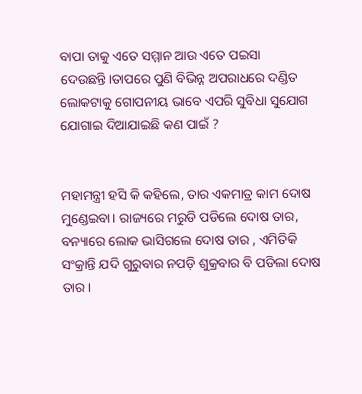ବାପା ତାକୁ ଏତେ ସମ୍ମାନ ଆଉ ଏତେ ପଇସା ଦେଉଛନ୍ତି।ତାପରେ ପୁଣି ବିଭିନ୍ନ ଅପରାଧରେ ଦଣ୍ଡିତ ଲୋକଟାକୁ ଗୋପନୀୟ ଭାବେ ଏପରି ସୁବିଧା ସୁଯୋଗ ଯୋଗାଇ ଦିଆଯାଇଛି କଣ ପାଇଁ ?


ମହାମନ୍ତ୍ରୀ ହସି କି କହିଲେ, ତାର ଏକମାତ୍ର କାମ ଦୋଷ ମୁଣ୍ଡେଇବା। ରାଜ୍ୟରେ ମରୁଡି ପଡିଲେ ଦୋଷ ତାର, ବନ୍ୟାରେ ଲୋକ ଭାସିଗଲେ ଦୋଷ ତାର , ଏମିତିକି ସଂକ୍ରାନ୍ତି ଯଦି ଗୁରୁବାର ନପଡ଼ି ଶୁକ୍ରବାର ବି ପଡିଲା ଦୋଷ ତାର।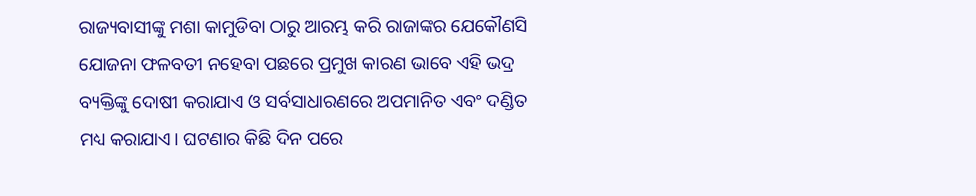ରାଜ୍ୟବାସୀଙ୍କୁ ମଶା କାମୁଡିବା ଠାରୁ ଆରମ୍ଭ କରି ରାଜାଙ୍କର ଯେକୌଣସି ଯୋଜନା ଫଳବତୀ ନହେବା ପଛରେ ପ୍ରମୁଖ କାରଣ ଭାବେ ଏହି ଭଦ୍ର ବ୍ୟକ୍ତିଙ୍କୁ ଦୋଷୀ କରାଯାଏ ଓ ସର୍ବସାଧାରଣରେ ଅପମାନିତ ଏବଂ ଦଣ୍ଡିତ ମଧ୍ୟ କରାଯାଏ। ଘଟଣାର କିଛି ଦିନ ପରେ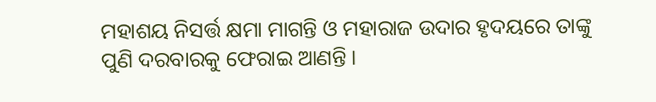ମହାଶୟ ନିସର୍ତ୍ତ କ୍ଷମା ମାଗନ୍ତି ଓ ମହାରାଜ ଉଦାର ହୃଦୟରେ ତାଙ୍କୁ ପୁଣି ଦରବାରକୁ ଫେରାଇ ଆଣନ୍ତି।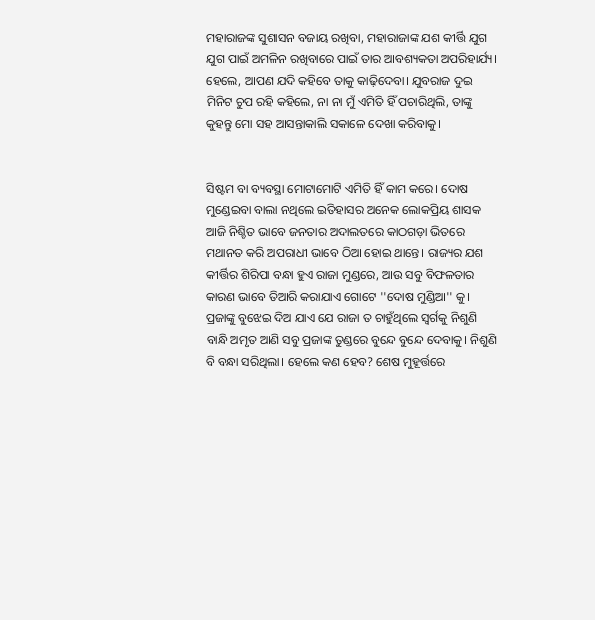ମହାରାଜଙ୍କ ସୁଶାସନ ବଜାୟ ରଖିବା, ମହାରାଜାଙ୍କ ଯଶ କୀର୍ତ୍ତି ଯୁଗ ଯୁଗ ପାଇଁ ଅମଳିନ ରଖିବାରେ ପାଇଁ ତାର ଆବଶ୍ୟକତା ଅପରିହାର୍ଯ୍ୟ। ହେଲେ, ଆପଣ ଯଦି କହିବେ ତାକୁ କାଢ଼ିଦେବା। ଯୁବରାଜ ଦୁଇ ମିନିଟ ଚୁପ ରହି କହିଲେ, ନା ନା ମୁଁ ଏମିତି ହିଁ ପଚାରିଥିଲି, ତାଙ୍କୁ କୁହନ୍ତୁ ମୋ ସହ ଆସନ୍ତାକାଲି ସକାଳେ ଦେଖା କରିବାକୁ।


ସିଷ୍ଟମ ବା ବ୍ୟବସ୍ଥା ମୋଟାମୋଟି ଏମିତି ହିଁ କାମ କରେ। ଦୋଷ ମୁଣ୍ଡେଇବା ବାଲା ନଥିଲେ ଇତିହାସର ଅନେକ ଲୋକପ୍ରିୟ ଶାସକ ଆଜି ନିଶ୍ଚିତ ଭାବେ ଜନତାର ଅଦାଲତରେ କାଠଗଡ଼ା ଭିତରେ ମଥାନତ କରି ଅପରାଧୀ ଭାବେ ଠିଆ ହୋଇ ଥାନ୍ତେ। ରାଜ୍ୟର ଯଶ କୀର୍ତ୍ତିର ଶିରିପା ବନ୍ଧା ହୁଏ ରାଜା ମୁଣ୍ଡରେ, ଆଉ ସବୁ ବିଫଳତାର କାରଣ ଭାବେ ତିଆରି କରାଯାଏ ଗୋଟେ ''ଦୋଷ ମୁଣ୍ଡିଆ'' କୁ। ପ୍ରଜାଙ୍କୁ ବୁଝେଇ ଦିଅ ଯାଏ ଯେ ରାଜା ତ ଚାହୁଁଥିଲେ ସ୍ୱର୍ଗକୁ ନିଶୁଣି ବାନ୍ଧି ଅମୃତ ଆଣି ସବୁ ପ୍ରଜାଙ୍କ ତୁଣ୍ଡରେ ବୁନ୍ଦେ ବୁନ୍ଦେ ଦେବାକୁ। ନିଶୁଣି ବି ବନ୍ଧା ସରିଥିଲା। ହେଲେ କଣ ହେବ? ଶେଷ ମୁହୂର୍ତ୍ତରେ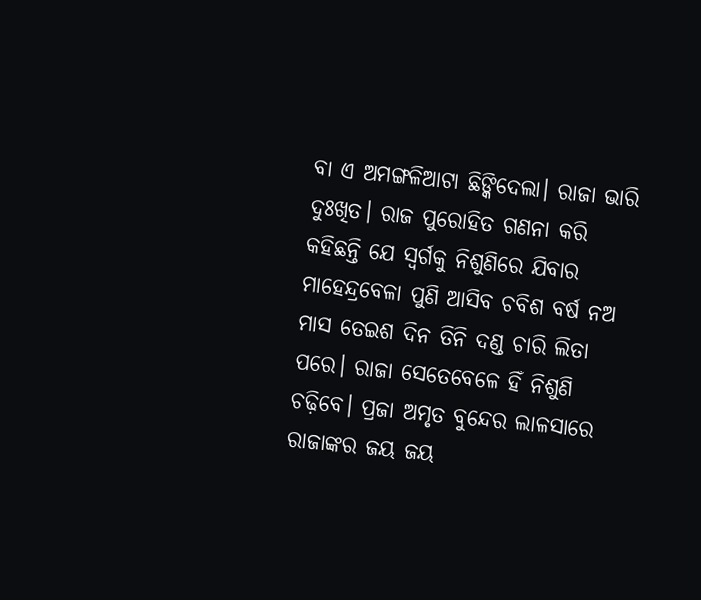ବା ଏ ଅମଙ୍ଗଳିଆଟା ଛିଙ୍କିଦେଲା। ରାଜା ଭାରି ଦୁଃଖିତ। ରାଜ ପୁରୋହିତ ଗଣନା କରି କହିଛନ୍ତି ଯେ ସ୍ୱର୍ଗକୁ ନିଶୁଣିରେ ଯିବାର ମାହେନ୍ଦ୍ରବେଳା ପୁଣି ଆସିବ ଚବିଶ ବର୍ଷ ନଅ ମାସ ତେଇଶ ଦିନ ତିନି ଦଣ୍ଡ ଚାରି ଲିତା ପରେ। ରାଜା ସେତେବେଳେ ହିଁ ନିଶୁଣି ଚଢ଼ିବେ। ପ୍ରଜା ଅମୃତ ବୁନ୍ଦେର ଲାଳସାରେ ରାଜାଙ୍କର ଜୟ ଜୟ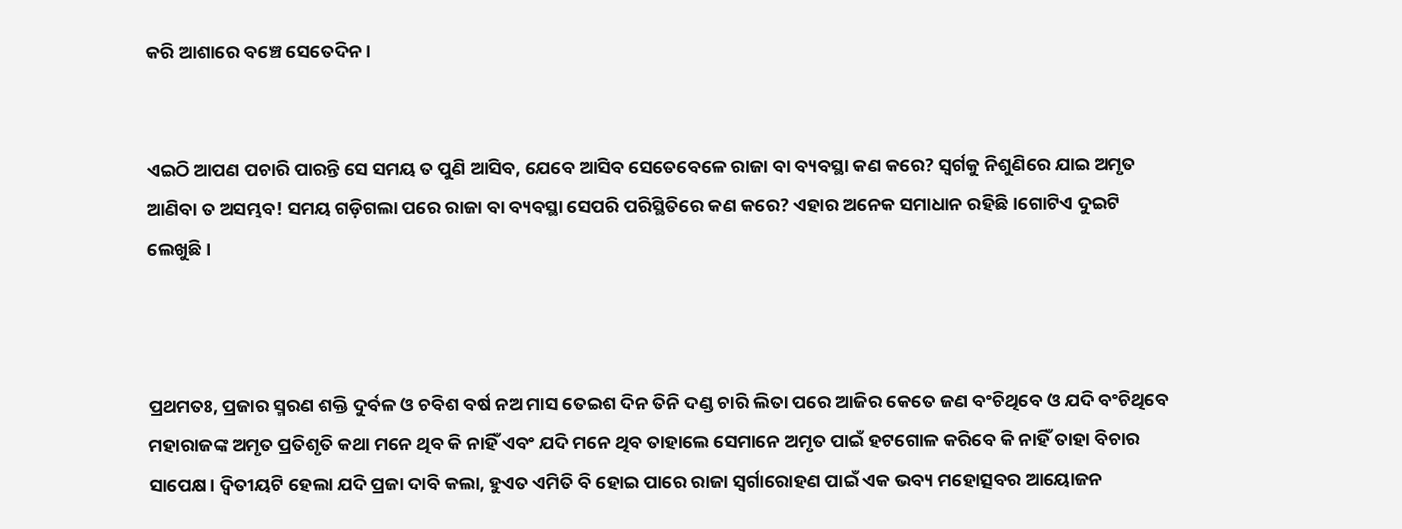କରି ଆଶାରେ ବଞ୍ଚେ ସେତେଦିନ।


ଏଇଠି ଆପଣ ପଚାରି ପାରନ୍ତି ସେ ସମୟ ତ ପୁଣି ଆସିବ, ଯେବେ ଆସିବ ସେତେବେଳେ ରାଜା ବା ବ୍ୟବସ୍ଥା କଣ କରେ? ସ୍ୱର୍ଗକୁ ନିଶୁଣିରେ ଯାଇ ଅମୃତ ଆଣିବା ତ ଅସମ୍ଭବ! ସମୟ ଗଡ଼ିଗଲା ପରେ ରାଜା ବା ବ୍ୟବସ୍ଥା ସେପରି ପରିସ୍ଥିତିରେ କଣ କରେ? ଏହାର ଅନେକ ସମାଧାନ ରହିଛି।ଗୋଟିଏ ଦୁଇଟି ଲେଖୁଛି ।



ପ୍ରଥମତଃ, ପ୍ରଜାର ସ୍ମରଣ ଶକ୍ତି ଦୁର୍ବଳ ଓ ଚବିଶ ବର୍ଷ ନଅ ମାସ ତେଇଶ ଦିନ ତିନି ଦଣ୍ଡ ଚାରି ଲିତା ପରେ ଆଜିର କେତେ ଜଣ ବଂଚିଥିବେ ଓ ଯଦି ବଂଚିଥିବେ ମହାରାଜଙ୍କ ଅମୃତ ପ୍ରତିଶୃତି କଥା ମନେ ଥିବ କି ନାହିଁ ଏବଂ ଯଦି ମନେ ଥିବ ତାହାଲେ ସେମାନେ ଅମୃତ ପାଇଁ ହଟଗୋଳ କରିବେ କି ନାହିଁ ତାହା ବିଚାର ସାପେକ୍ଷ। ଦ୍ଵିତୀୟଟି ହେଲା ଯଦି ପ୍ରଜା ଦାବି କଲା, ହୁଏତ ଏମିତି ବି ହୋଇ ପାରେ ରାଜା ସ୍ଵର୍ଗାରୋହଣ ପାଇଁ ଏକ ଭବ୍ୟ ମହୋତ୍ସବର ଆୟୋଜନ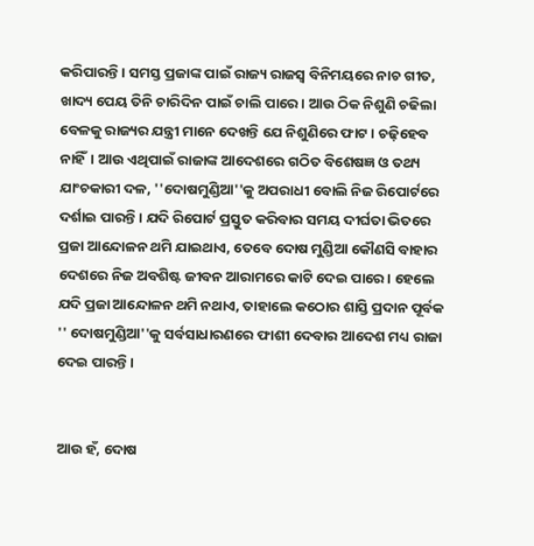କରିପାରନ୍ତି। ସମସ୍ତ ପ୍ରଜାଙ୍କ ପାଇଁ ରାଜ୍ୟ ରାଜସ୍ୱ ବିନିମୟରେ ନାଚ ଗୀତ, ଖାଦ୍ୟ ପେୟ ତିନି ଚାରିଦିନ ପାଇଁ ଚାଲି ପାରେ। ଆଉ ଠିକ ନିଶୁଣି ଚଢିଲା ବେଳକୁ ରାଜ୍ୟର ଯନ୍ତ୍ରୀ ମାନେ ଦେଖନ୍ତି ଯେ ନିଶୁଣିରେ ଫାଟ। ଚଢ଼ିହେବ ନାହିଁ। ଆଉ ଏଥିପାଇଁ ରାଜାଙ୍କ ଆଦେଶରେ ଗଠିତ ବିଶେଷଜ୍ଞ ଓ ତଥ୍ୟ ଯାଂଚକାରୀ ଦଳ, ''ଦୋଷମୁଣ୍ଡିଆ''କୁ ଅପରାଧୀ ବୋଲି ନିଜ ରିପୋର୍ଟରେ ଦର୍ଶାଇ ପାରନ୍ତି। ଯଦି ରିପୋର୍ଟ ପ୍ରସ୍ତୁତ କରିବାର ସମୟ ଦୀର୍ଘତା ଭିତରେ ପ୍ରଜା ଆନ୍ଦୋଳନ ଥମି ଯାଇଥାଏ, ତେବେ ଦୋଷ ମୁଣ୍ଡିଆ କୌଣସି ବାହାର ଦେଶରେ ନିଜ ଅବଶିଷ୍ଟ ଜୀବନ ଆରାମରେ କାଟି ଦେଇ ପାରେ। ହେଲେ ଯଦି ପ୍ରଜା ଆନ୍ଦୋଳନ ଥମି ନଥାଏ, ତାହାଲେ କଠୋର ଶାସ୍ତି ପ୍ରଦାନ ପୂର୍ବକ '' ଦୋଷମୁଣ୍ଡିଆ''କୁ ସର୍ବସାଧାରଣରେ ଫାଶୀ ଦେବାର ଆଦେଶ ମଧ୍ୟ ରାଜା ଦେଇ ପାରନ୍ତି।


ଆଉ ହଁ, ଦୋଷ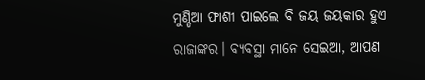ମୁଣ୍ଡିଆ ଫାଶୀ ପାଇଲେ ବି ଜୟ ଜୟକାର ହୁଏ ରାଜାଙ୍କର। ବ୍ୟବସ୍ଥା ମାନେ ସେଇଆ, ଆପଣ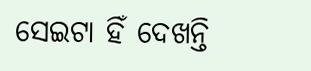ସେଇଟା ହିଁ ଦେଖନ୍ତି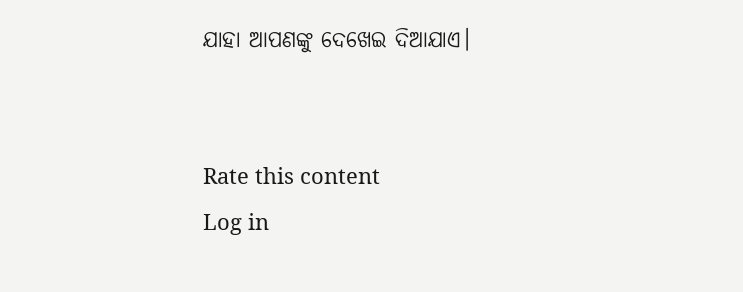ଯାହା ଆପଣଙ୍କୁ ଦେଖେଇ ଦିଆଯାଏ।


Rate this content
Log in